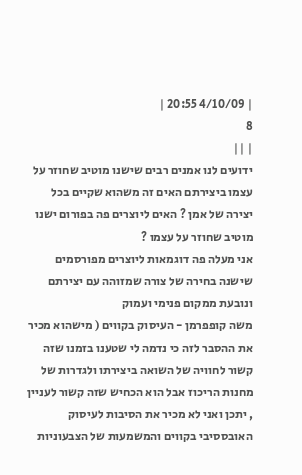| 4/10/09 20:55 |
8
| ||
ידועים לנו אמנים רבים שישנו מוטיב שחוזר על עצמו ביצירתם האים זה משהוא שקיים בכל יצירה של אמן ? האים ליוצרים פה בפורום ישנו מוטיב שחוזר על עצמו ?
אני מעלה פה דוגמאות ליוצרים מפורסמים שישנה בחירה של צורה שמזוהה עם יצירתם ונובעת ממקום פנימי ועמוק
משה קופפרמן - העיסוק בקווים ( מישהוא מכיר את ההסבר לזה כי נדמה לי שטענו בזמנו שזה קשור לחוויה של השואה ביצירתו ולגדרות של מחנות הריכוז אבל הוא הכחיש שזה קשור לעניין , יתכן ואני לא מכיר את הסיבות לעיסוק האובססיבי בקווים והמשמעות של הצבעוניות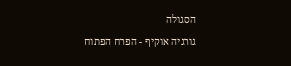הסגולה
גורגיה אוקיף - הפרח הפתוח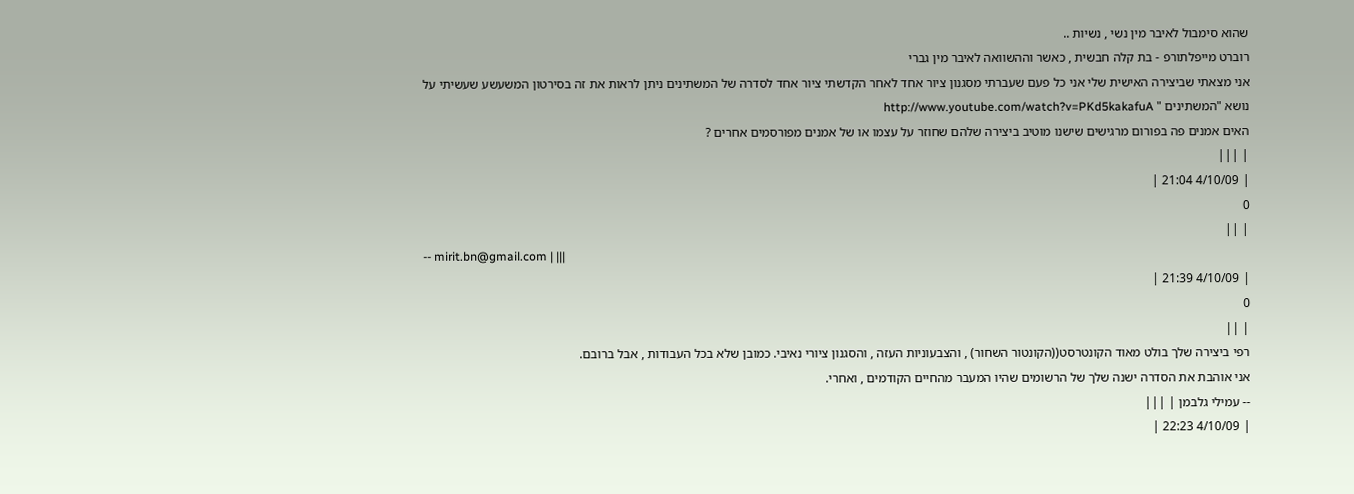שהוא סימבול לאיבר מין נשי , נשיות ..
רוברט מייפלתורפ - בת קלה חבשית , כאשר וההשוואה לאיבר מין גברי
אני מצאתי שביצירה האישית שלי אני כל פעם שעברתי מסגנון ציור אחד לאחר הקדשתי ציור אחד לסדרה של המשתינים ניתן לראות את זה בסירטון המשעשע שעשיתי על נושא "המשתינים " http://www.youtube.com/watch?v=PKd5kakafuA
האים אמנים פה בפורום מרגישים שישנו מוטיב ביצירה שלהם שחוזר על עצמו או של אמנים מפורסמים אחרים ?
| |||
| 4/10/09 21:04 |
0
| ||
-- mirit.bn@gmail.com | |||
| 4/10/09 21:39 |
0
| ||
רפי ביצירה שלך בולט מאוד הקונטרסט((הקונטור השחור) , והצבעוניות העזה , והסגנון ציורי נאיבי. כמובן שלא בכל העבודות , אבל ברובם.
אני אוהבת את הסדרה ישנה שלך של הרשומים שהיו המעבר מהחיים הקודמים , ואחרי.
-- עמילי גלבמן | |||
| 4/10/09 22:23 |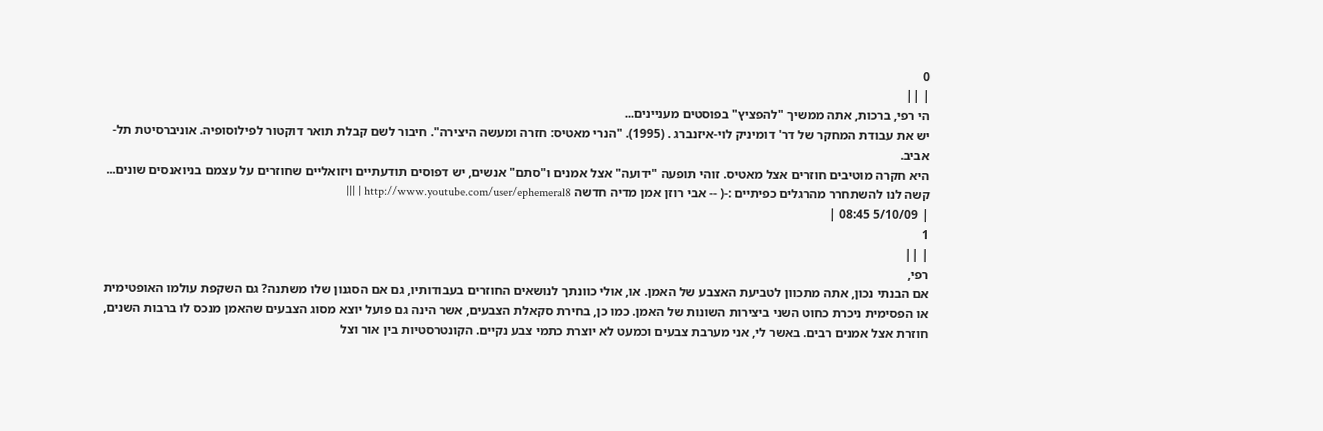0
| ||
הי רפי, ברכות, אתה ממשיך "להפציץ" בפוסטים מעניינים...
יש את עבודת המחקר של דר' דומיניק לוי-איזנברג . (1995). "הנרי מאטיס: חזרה ומעשה היצירה". חיבור לשם קבלת תואר דוקטור לפילוסופיה. אוניברסיטת תל-אביב.
היא חקרה מוטיבים חוזרים אצל מאטיס. זוהי תופעה "ידועה" אצל אמנים ו"סתם" אנשים, יש דפוסים תודעתיים ויזואליים שחוזרים על עצמם בניואנסים שונים... קשה לנו להשתחרר מהרגלים כפיתיים :-( -- אבי רוזן אמן מדיה חדשה http://www.youtube.com/user/ephemeral8 | |||
| 5/10/09 08:45 |
1
| ||
רפי,
אם הבנתי נכון, אתה מתכוון לטביעת האצבע של האמן. או, אולי כוונתך לנושאים החוזרים בעבודותיו, גם אם הסגנון שלו משתנה? גם השקפת עולמו האופטימית או הפסימית ניכרת כחוט השני ביצירות השונות של האמן. כמו כן, בחירת סקאלת הצבעים, אשר הינה גם פועל יוצא מסוג הצבעים שהאמן מנכס לו ברבות השנים, חוזרת אצל אמנים רבים. באשר לי, אני מערבת צבעים וכמעט לא יוצרת כתמי צבע נקיים. הקונטרסטיות בין אור וצל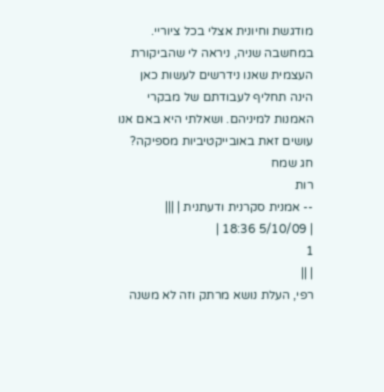מודגשת וחיונית אצלי בכל ציוריי.
במחשבה שניה, ניראה לי שהביקורת העצמית שאנו נידרשים לעשות כאן הינה תחליף לעבודתם של מבקרי האמנות למיניהם. ושאלתי היא באם אנו עושים זאת באובייקטיביות מספיקה? חג שמח
רות
-- אמנית סקרנית ודעתנית | |||
| 5/10/09 18:36 |
1
| ||
רפי, העלת נושא מרתק וזה לא משנה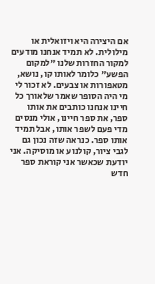אם היצירה היא ויזואלית או מילולית. לא תמיד אנחנו מודעים למקור החזרות שלנו "למקום הפשע" כלומר לאותו קו, נושא, מטאפורות או צבעים. לא זכור לי מי היה הסופר שאמר שלאורך כל חיינו אנחנו כותבים את אותו ספר, את ספר חיינו, אולי מנסים מדי פעם לשפר אותו, אבל תמיד אותו ספר. כנראה שזה נכון גם לגבי ציור, קולנוע או מוסיקה. אני יודעת שכאשר אני קוראת ספר חדש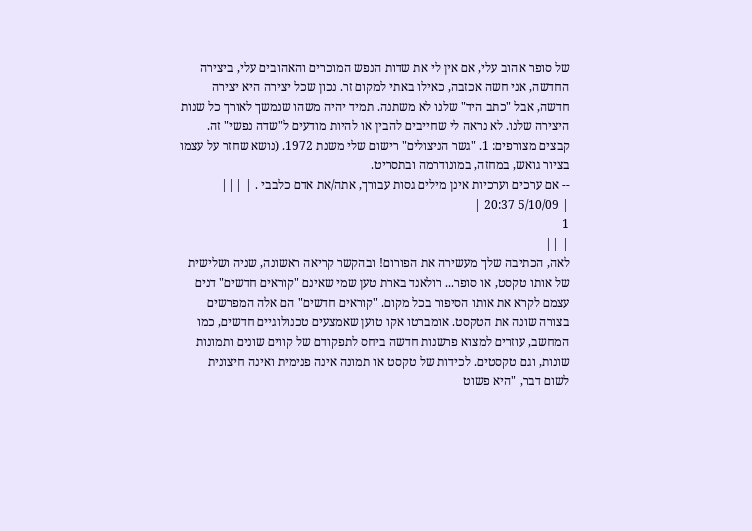של סופר אהוב עלי, אם אין לי את שדות הנפש המוכרים והאהובים עלי, ביצירה החדשה, אני חשה אכזבה, כאילו באתי למקום זר. נכון שכל יצירה היא יצירה חדשה, אבל "כתב היד" שלנו לא משתנה. תמיד יהיה משהו שנמשך לאורך כל שנות היצירה שלנו. לא נראה לי שחייבים להבין או להיות מודעים ל"שדה נפשי" זה.
קבצים מצורפים: 1. "גשר הניצולים" רישום שלי משנת 1972. (נושא שחזר על עצמו בציור גואש, במחזה, במונודרמה ובתסריט.
-- אם ערכים וערכיות אינן מילים גסות עבורך, אתה/את אדם כלבבי . | |||
| 5/10/09 20:37 |
1
| ||
לאה, הכתיבה שלך מעשירה את הפורום! ובהקשר קריאה ראשונה, שניה ושלישית של אותו טקסט, או סופר... רולאנד בארת טען שמי שאינם "קוראים חדשים" דנים עצמם לקרא את אותו הסיפור בכל מקום. "קוראים חדשים" הם אלה המפרשים בצורה שונה את הטקסט. אומברטו אקו טוען שאמצעים טכנולוגיים חדשים, כמו המחשב, עוזרים למצוא פרשנות חדשה ביחס לתפקודם של קווים שונים ותמונות שונות, וגם טקסטים. לכידות של טקסט או תמונה אינה פנימית ואינה חיצונית לשום דבר, "היא פשוט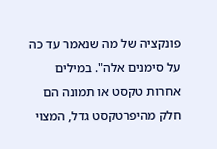פונקציה של מה שנאמר עד כה על סימנים אלה". במילים אחרות טקסט או תמונה הם חלק מהיפרטקסט גדל, המצוי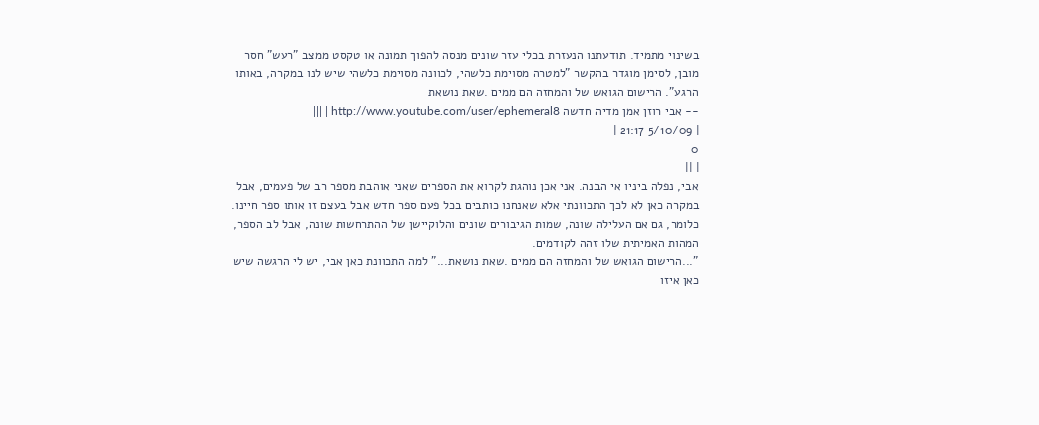בשינוי מתמיד. תודעתנו הנעזרת בכלי עזר שונים מנסה להפוך תמונה או טקסט ממצב "רעש" חסר מובן, לסימן מוגדר בהקשר "למטרה מסוימת כלשהי, לכוונה מסוימת כלשהי שיש לנו במקרה, באותו הרגע". הרישום הגואש של והמחזה הם ממים .שאת נושאת
-- אבי רוזן אמן מדיה חדשה http://www.youtube.com/user/ephemeral8 | |||
| 5/10/09 21:17 |
0
| ||
אבי, נפלה ביניו אי הבנה. אני אכן נוהגת לקרוא את הספרים שאני אוהבת מספר רב של פעמים, אבל במקרה כאן לא לכך התכוונתי אלא שאנחנו כותבים בכל פעם ספר חדש אבל בעצם זו אותו ספר חיינו. כלומר, גם אם העלילה שונה, שמות הגיבורים שונים והלוקיישן של ההתרחשות שונה, אבל לב הספר, המהות האמיתית שלו זהה לקודמים.
"...הרישום הגואש של והמחזה הם ממים .שאת נושאת..." למה התכוונת כאן אבי, יש לי הרגשה שיש כאן איזו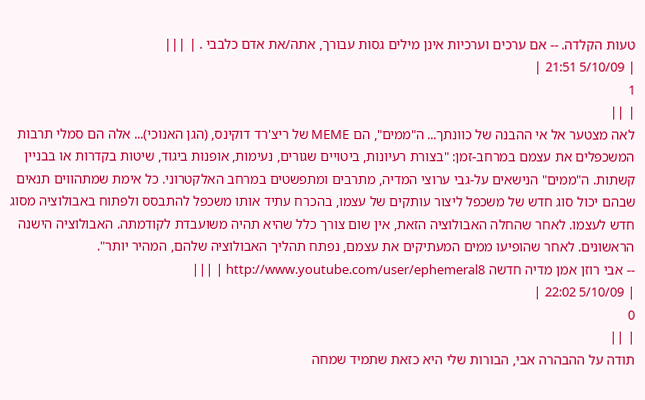טעות הקלדה. -- אם ערכים וערכיות אינן מילים גסות עבורך, אתה/את אדם כלבבי . | |||
| 5/10/09 21:51 |
1
| ||
לאה מצטער אל אי ההבנה של כוונתך... ה"ממים", הם MEME של ריצ'רד דוקינס, (הגן האנוכי)... אלה הם סמלי תרבות המשכפלים את עצמם במרחב-זמן: "בצורת רעיונות, ביטויים שגורים, נעימות, אופנות ביגוד, שיטות בקדרות או בבניין קשתות. ה"ממים" הנישאים על-גבי ערוצי המדיה, מתרבים ומתפשטים במרחב האלקטרוני. כל אימת שמתהווים תנאים שבהם יכול סוג חדש של משכפל ליצור עותקים של עצמו, בהכרח עתיד אותו משכפל להתבסס ולפתוח באבולוציה מסוג חדש לעצמו. לאחר שהחלה האבולוציה הזאת, אין שום צורך כלל שהיא תהיה משועבדת לקודמתה. האבולוציה הישנה הראשונים. לאחר שהופיעו ממים המעתיקים את עצמם, נפתח תהליך האבולוציה שלהם, המהיר יותר".
-- אבי רוזן אמן מדיה חדשה http://www.youtube.com/user/ephemeral8 | |||
| 5/10/09 22:02 |
0
| ||
תודה על ההבהרה אבי, הבורות שלי היא כזאת שתמיד שמחה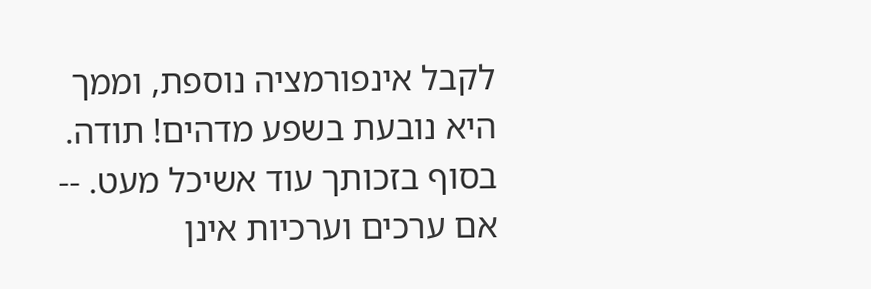לקבל אינפורמציה נוספת, וממך היא נובעת בשפע מדהים! תודה. בסוף בזכותך עוד אשיכל מעט. -- אם ערכים וערכיות אינן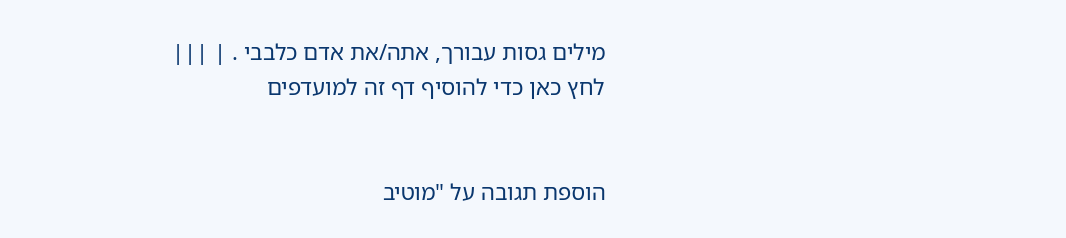מילים גסות עבורך, אתה/את אדם כלבבי . | |||
לחץ כאן כדי להוסיף דף זה למועדפים


הוספת תגובה על "מוטיב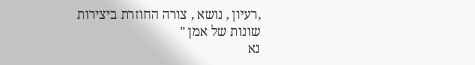,רעיון , נושא , צורה החוזרת ביצירות שונות של אמן "
נא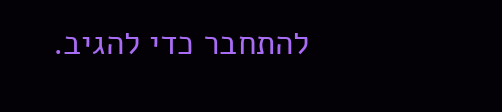להתחבר כדי להגיב.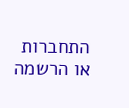התחברות או הרשמה